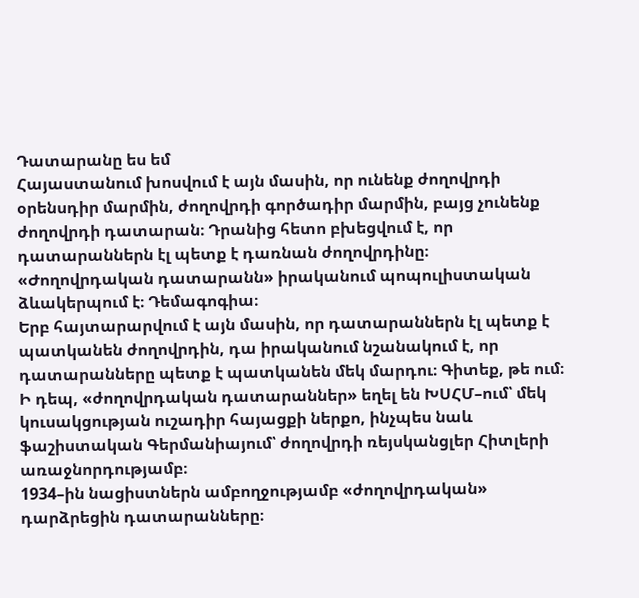Դատարանը ես եմ
Հայաստանում խոսվում է այն մասին, որ ունենք ժողովրդի օրենսդիր մարմին, ժողովրդի գործադիր մարմին, բայց չունենք ժողովրդի դատարան։ Դրանից հետո բխեցվում է, որ դատարաններն էլ պետք է դառնան ժողովրդինը։
«Ժողովրդական դատարանն» իրականում պոպուլիստական ձևակերպում է։ Դեմագոգիա։
Երբ հայտարարվում է այն մասին, որ դատարաններն էլ պետք է պատկանեն ժողովրդին, դա իրականում նշանակում է, որ դատարանները պետք է պատկանեն մեկ մարդու։ Գիտեք, թե ում։
Ի դեպ, «ժողովրդական դատարաններ» եղել են ԽՍՀՄ–ում՝ մեկ կուսակցության ուշադիր հայացքի ներքո, ինչպես նաև ֆաշիստական Գերմանիայում՝ ժողովրդի ռեյսկանցլեր Հիտլերի առաջնորդությամբ։
1934–ին նացիստներն ամբողջությամբ «ժողովրդական» դարձրեցին դատարանները։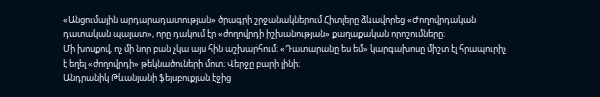«Անցումային արդարադատության» ծրագրի շրջանակներում Հիտլերը ձևավորեց «Ժողովրդական դատական պալատ», որը դակում էր «ժողովրդի իշխանության» քաղաքական որոշումները։
Մի խոսքով, ոչ մի նոր բան չկա այս հին աշխարհում։ «Դատարանը ես եմ» կարգախոսը միշտ էլ հրապուրիչ է եղել «ժողովրդի» թեկնածուների մոտ։ Վերջը բարի լինի։
Անդրանիկ Թևանյանի ֆեյսբուքյան էջից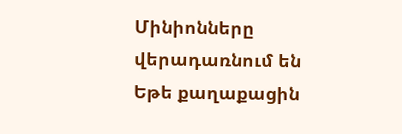Մինիոնները վերադառնում են
Եթե քաղաքացին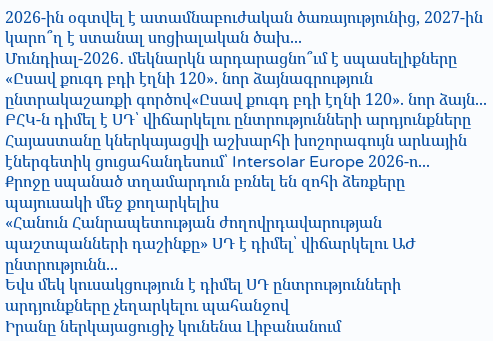2026-ին օգտվել է ատամնաբուժական ծառայությունից, 2027-ին կարո՞ղ է ստանալ սոցիալական ծախ...
Մունդիալ-2026․ մեկնարկն արդարացնո՞ւմ է սպասելիքները
«Ըսավ քուգդ բդի էղնի 120». նոր ձայնագրություն ընտրակաշառքի գործով«Ըսավ քուգդ բդի էղնի 120». նոր ձայն...
ԲՀԿ-ն դիմել է ՍԴ՝ վիճարկելու ընտրությունների արդյունքները
Հայաստանը կներկայացվի աշխարհի խոշորագույն արևային էներգետիկ ցուցահանդեսում՝ Intersolar Europe 2026-ո...
Քրոջը սպանած տղամարդուն բռնել են զոհի ձեռքերը պայուսակի մեջ քողարկելիս
«Հանուն Հանրապետության ժողովրդավարության պաշտպանների դաշինքը» ՍԴ է դիմել՝ վիճարկելու ԱԺ ընտրությունն...
Եվս մեկ կուսակցություն է դիմել ՍԴ ընտրությունների արդյունքները չեղարկելու պահանջով
Իրանը ներկայացուցիչ կունենա Լիբանանում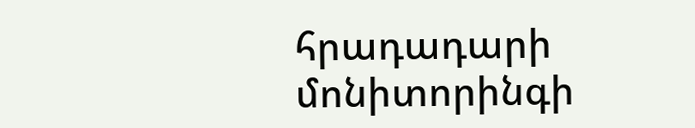հրադադարի մոնիտորինգի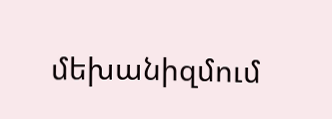մեխանիզմում